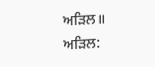ਅੜਿਲ॥
ਅੜਿਲ: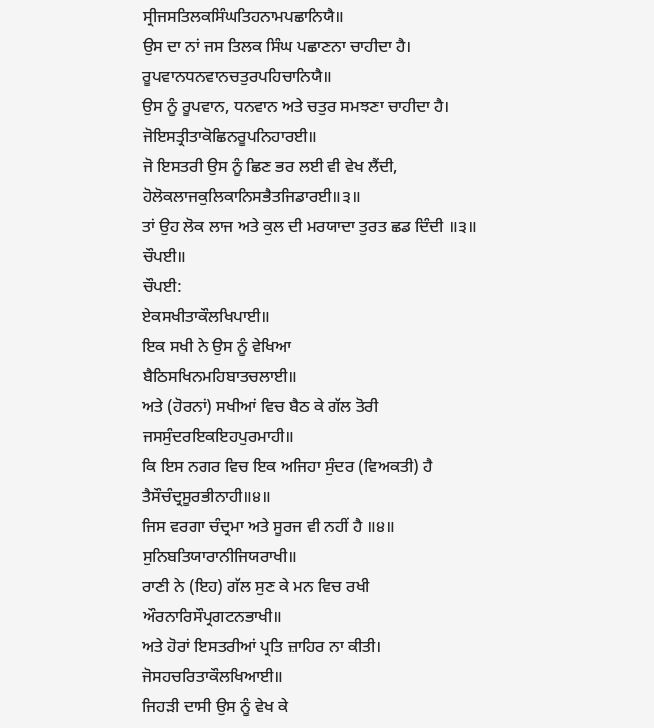ਸ੍ਰੀਜਸਤਿਲਕਸਿੰਘਤਿਹਨਾਮਪਛਾਨਿਯੈ॥
ਉਸ ਦਾ ਨਾਂ ਜਸ ਤਿਲਕ ਸਿੰਘ ਪਛਾਣਨਾ ਚਾਹੀਦਾ ਹੈ।
ਰੂਪਵਾਨਧਨਵਾਨਚਤੁਰਪਹਿਚਾਨਿਯੈ॥
ਉਸ ਨੂੰ ਰੂਪਵਾਨ, ਧਨਵਾਨ ਅਤੇ ਚਤੁਰ ਸਮਝਣਾ ਚਾਹੀਦਾ ਹੈ।
ਜੋਇਸਤ੍ਰੀਤਾਕੋਛਿਨਰੂਪਨਿਹਾਰਈ॥
ਜੋ ਇਸਤਰੀ ਉਸ ਨੂੰ ਛਿਣ ਭਰ ਲਈ ਵੀ ਵੇਖ ਲੈਂਦੀ,
ਹੋਲੋਕਲਾਜਕੁਲਿਕਾਨਿਸਭੈਤਜਿਡਾਰਈ॥੩॥
ਤਾਂ ਉਹ ਲੋਕ ਲਾਜ ਅਤੇ ਕੁਲ ਦੀ ਮਰਯਾਦਾ ਤੁਰਤ ਛਡ ਦਿੰਦੀ ॥੩॥
ਚੌਪਈ॥
ਚੌਪਈ:
ਏਕਸਖੀਤਾਕੌਲਖਿਪਾਈ॥
ਇਕ ਸਖੀ ਨੇ ਉਸ ਨੂੰ ਵੇਖਿਆ
ਬੈਠਿਸਖਿਨਮਹਿਬਾਤਚਲਾਈ॥
ਅਤੇ (ਹੋਰਨਾਂ) ਸਖੀਆਂ ਵਿਚ ਬੈਠ ਕੇ ਗੱਲ ਤੋਰੀ
ਜਸਸੁੰਦਰਇਕਇਹਪੁਰਮਾਹੀ॥
ਕਿ ਇਸ ਨਗਰ ਵਿਚ ਇਕ ਅਜਿਹਾ ਸੁੰਦਰ (ਵਿਅਕਤੀ) ਹੈ
ਤੈਸੌਚੰਦ੍ਰਸੂਰਭੀਨਾਹੀ॥੪॥
ਜਿਸ ਵਰਗਾ ਚੰਦ੍ਰਮਾ ਅਤੇ ਸੂਰਜ ਵੀ ਨਹੀਂ ਹੈ ॥੪॥
ਸੁਨਿਬਤਿਯਾਰਾਨੀਜਿਯਰਾਖੀ॥
ਰਾਣੀ ਨੇ (ਇਹ) ਗੱਲ ਸੁਣ ਕੇ ਮਨ ਵਿਚ ਰਖੀ
ਔਰਨਾਰਿਸੌਪ੍ਰਗਟਨਭਾਖੀ॥
ਅਤੇ ਹੋਰਾਂ ਇਸਤਰੀਆਂ ਪ੍ਰਤਿ ਜ਼ਾਹਿਰ ਨਾ ਕੀਤੀ।
ਜੋਸਹਚਰਿਤਾਕੌਲਖਿਆਈ॥
ਜਿਹੜੀ ਦਾਸੀ ਉਸ ਨੂੰ ਵੇਖ ਕੇ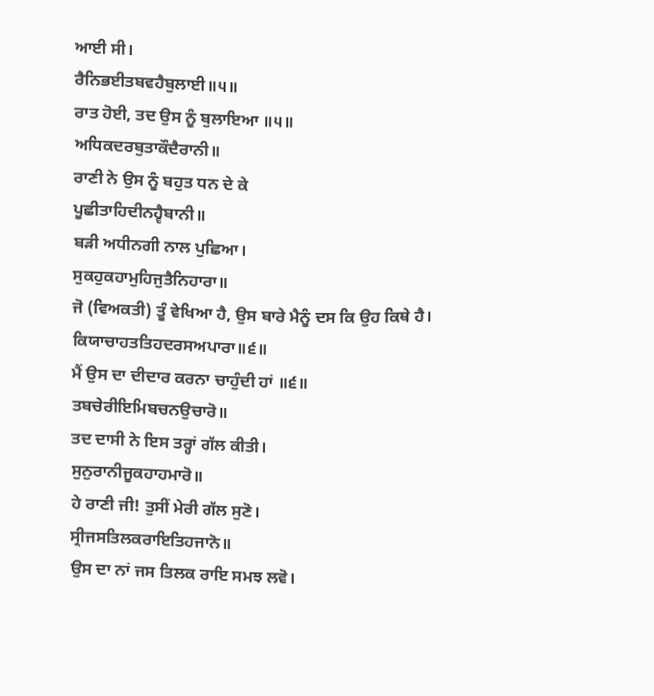ਆਈ ਸੀ।
ਰੈਨਿਭਈਤਬਵਹੈਬੁਲਾਈ॥੫॥
ਰਾਤ ਹੋਈ, ਤਦ ਉਸ ਨੂੰ ਬੁਲਾਇਆ ॥੫॥
ਅਧਿਕਦਰਬੁਤਾਕੌਦੈਰਾਨੀ॥
ਰਾਣੀ ਨੇ ਉਸ ਨੂੰ ਬਹੁਤ ਧਨ ਦੇ ਕੇ
ਪੂਛੀਤਾਹਿਦੀਨਹ੍ਵੈਬਾਨੀ॥
ਬੜੀ ਅਧੀਨਗੀ ਨਾਲ ਪੁਛਿਆ।
ਸੁਕਹੁਕਹਾਮੁਹਿਜੁਤੈਨਿਹਾਰਾ॥
ਜੋ (ਵਿਅਕਤੀ) ਤੂੰ ਵੇਖਿਆ ਹੈ, ਉਸ ਬਾਰੇ ਮੈਨੂੰ ਦਸ ਕਿ ਉਹ ਕਿਥੇ ਹੈ।
ਕਿਯਾਚਾਹਤਤਿਹਦਰਸਅਪਾਰਾ॥੬॥
ਮੈਂ ਉਸ ਦਾ ਦੀਦਾਰ ਕਰਨਾ ਚਾਹੁੰਦੀ ਹਾਂ ॥੬॥
ਤਬਚੇਰੀਇਮਿਬਚਨਉਚਾਰੋ॥
ਤਦ ਦਾਸੀ ਨੇ ਇਸ ਤਰ੍ਹਾਂ ਗੱਲ ਕੀਤੀ।
ਸੁਨੁਰਾਨੀਜੂਕਹਾਹਮਾਰੋ॥
ਹੇ ਰਾਣੀ ਜੀ! ਤੁਸੀਂ ਮੇਰੀ ਗੱਲ ਸੁਣੋ।
ਸ੍ਰੀਜਸਤਿਲਕਰਾਇਤਿਹਜਾਨੋ॥
ਉਸ ਦਾ ਨਾਂ ਜਸ ਤਿਲਕ ਰਾਇ ਸਮਝ ਲਵੋ।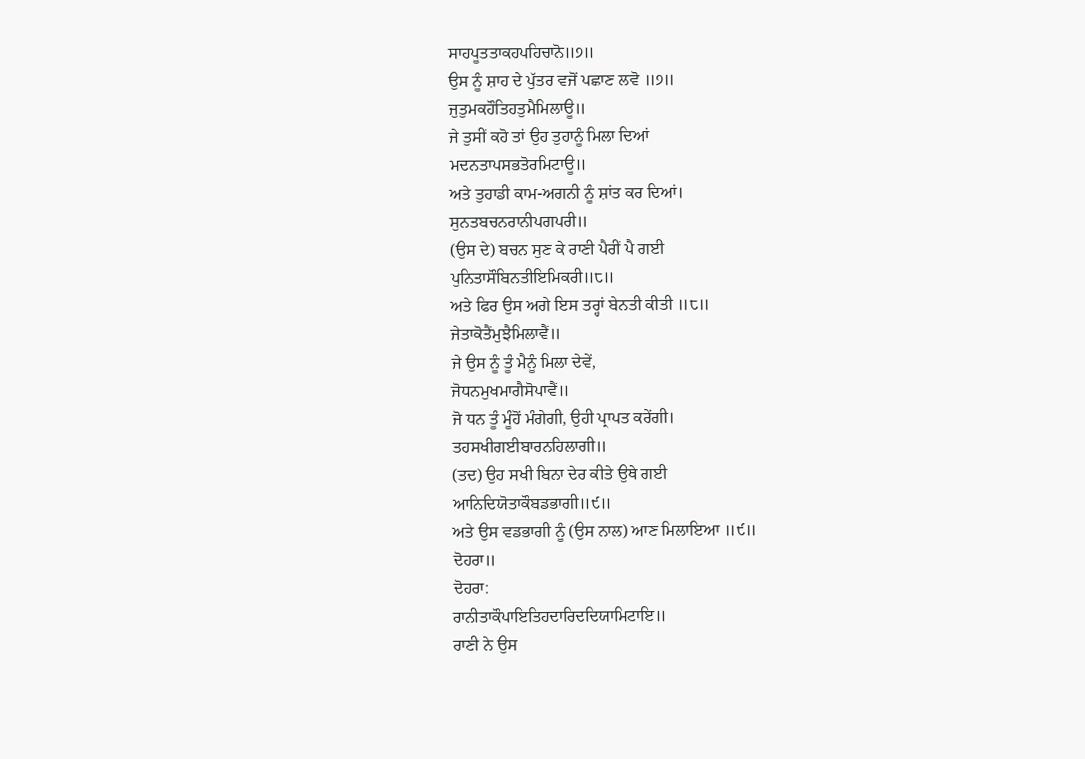ਸਾਹਪੂਤਤਾਕਹਪਹਿਚਾਨੋ॥੭॥
ਉਸ ਨੂੰ ਸ਼ਾਹ ਦੇ ਪੁੱਤਰ ਵਜੋਂ ਪਛਾਣ ਲਵੋ ॥੭॥
ਜੁਤੁਮਕਹੌਤਿਹਤੁਮੈਮਿਲਾਊ॥
ਜੇ ਤੁਸੀਂ ਕਹੋ ਤਾਂ ਉਹ ਤੁਹਾਨੂੰ ਮਿਲਾ ਦਿਆਂ
ਮਦਨਤਾਪਸਭਤੋਰਮਿਟਾਊ॥
ਅਤੇ ਤੁਹਾਡੀ ਕਾਮ-ਅਗਨੀ ਨੂੰ ਸ਼ਾਂਤ ਕਰ ਦਿਆਂ।
ਸੁਨਤਬਚਨਰਾਨੀਪਗਪਰੀ॥
(ਉਸ ਦੇ) ਬਚਨ ਸੁਣ ਕੇ ਰਾਣੀ ਪੈਰੀਂ ਪੈ ਗਈ
ਪੁਨਿਤਾਸੌਬਿਨਤੀਇਮਿਕਰੀ॥੮॥
ਅਤੇ ਫਿਰ ਉਸ ਅਗੇ ਇਸ ਤਰ੍ਹਾਂ ਬੇਨਤੀ ਕੀਤੀ ॥੮॥
ਜੇਤਾਕੋਤੈਂਮੁਝੈਮਿਲਾਵੈਂ॥
ਜੇ ਉਸ ਨੂੰ ਤੂੰ ਮੈਨੂੰ ਮਿਲਾ ਦੇਵੇਂ,
ਜੋਧਨਮੁਖਮਾਗੈਸੋਪਾਵੈਂ॥
ਜੋ ਧਨ ਤੂੰ ਮੂੰਹੋਂ ਮੰਗੇਗੀ, ਉਹੀ ਪ੍ਰਾਪਤ ਕਰੇਂਗੀ।
ਤਹਸਖੀਗਈਬਾਰਨਹਿਲਾਗੀ॥
(ਤਦ) ਉਹ ਸਖੀ ਬਿਨਾ ਦੇਰ ਕੀਤੇ ਉਥੇ ਗਈ
ਆਨਿਦਿਯੋਤਾਕੌਬਡਭਾਗੀ॥੯॥
ਅਤੇ ਉਸ ਵਡਭਾਗੀ ਨੂੰ (ਉਸ ਨਾਲ) ਆਣ ਮਿਲਾਇਆ ॥੯॥
ਦੋਹਰਾ॥
ਦੋਹਰਾ:
ਰਾਨੀਤਾਕੌਪਾਇਤਿਹਦਾਰਿਦਦਿਯਾਮਿਟਾਇ॥
ਰਾਣੀ ਨੇ ਉਸ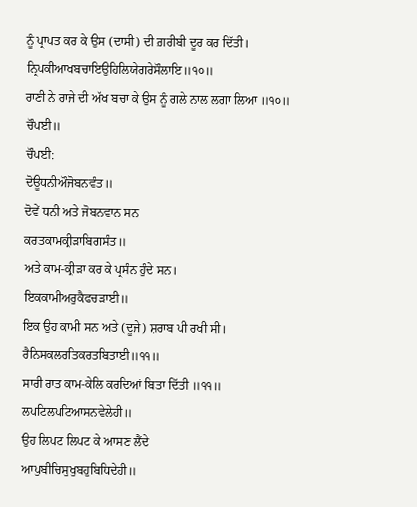ਨੂੰ ਪ੍ਰਾਪਤ ਕਰ ਕੇ ਉਸ (ਦਾਸੀ) ਦੀ ਗ਼ਰੀਬੀ ਦੂਰ ਕਰ ਦਿੱਤੀ।
ਨ੍ਰਿਪਕੀਆਖਬਚਾਇਉਹਿਲਿਯੇਗਰੇਸੌਲਾਇ॥੧੦॥
ਰਾਣੀ ਨੇ ਰਾਜੇ ਦੀ ਅੱਖ ਬਚਾ ਕੇ ਉਸ ਨੂੰ ਗਲੇ ਨਾਲ ਲਗਾ ਲਿਆ ॥੧੦॥
ਚੌਪਈ॥
ਚੌਪਈ:
ਦੋਊਧਨੀਔਜੋਬਨਵੰਤ॥
ਦੋਵੇਂ ਧਨੀ ਅਤੇ ਜੋਬਨਵਾਨ ਸਨ
ਕਰਤਕਾਮਕ੍ਰੀੜਾਬਿਗਸੰਤ॥
ਅਤੇ ਕਾਮ-ਕ੍ਰੀੜਾ ਕਰ ਕੇ ਪ੍ਰਸੰਨ ਹੁੰਦੇ ਸਨ।
ਇਕਕਾਮੀਅਰੁਕੈਫਚੜਾਈ॥
ਇਕ ਉਹ ਕਾਮੀ ਸਨ ਅਤੇ (ਦੂਜੇ) ਸ਼ਰਾਬ ਪੀ ਰਖੀ ਸੀ।
ਰੈਨਿਸਕਲਰਤਿਕਰਤਬਿਤਾਈ॥੧੧॥
ਸਾਰੀ ਰਾਤ ਕਾਮ-ਕੇਲਿ ਕਰਦਿਆਂ ਬਿਤਾ ਦਿੱਤੀ ॥੧੧॥
ਲਪਟਿਲਪਟਿਆਸਨਵੇਲੇਹੀ॥
ਉਹ ਲਿਪਟ ਲਿਪਟ ਕੇ ਆਸਣ ਲੈਂਦੇ
ਆਪੁਬੀਚਿਸੁਖੁਬਹੁਬਿਧਿਦੇਹੀ॥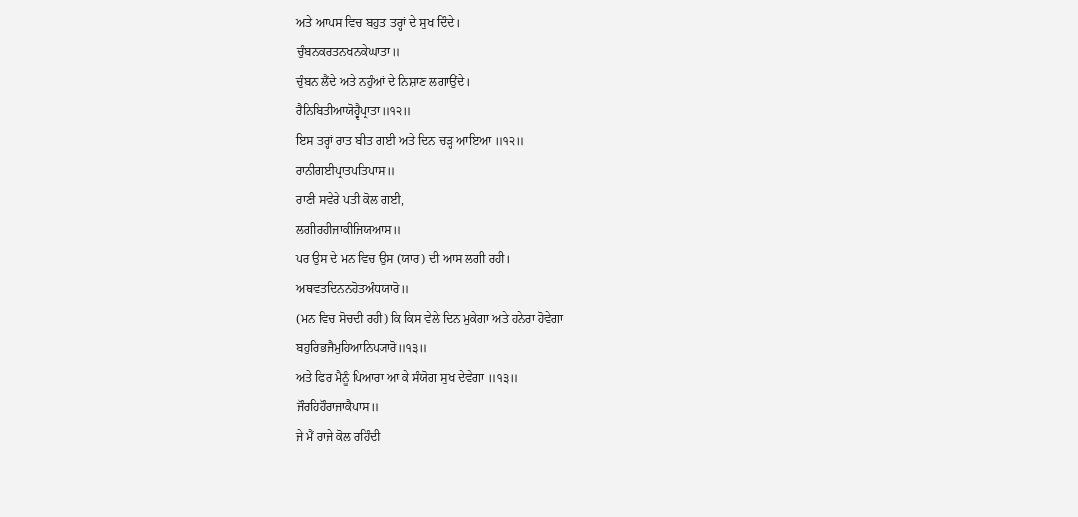ਅਤੇ ਆਪਸ ਵਿਚ ਬਹੁਤ ਤਰ੍ਹਾਂ ਦੇ ਸੁਖ ਦਿੰਦੇ।
ਚੁੰਬਨਕਰਤਨਖਨਕੇਘਾਤਾ॥
ਚੁੰਬਨ ਲੈਂਦੇ ਅਤੇ ਨਹੁੰਆਂ ਦੇ ਨਿਸ਼ਾਣ ਲਗਾਉਂਦੇ।
ਰੈਨਿਬਿਤੀਆਯੋਹ੍ਵੈਪ੍ਰਾਤਾ॥੧੨॥
ਇਸ ਤਰ੍ਹਾਂ ਰਾਤ ਬੀਤ ਗਈ ਅਤੇ ਦਿਨ ਚੜ੍ਹ ਆਇਆ ॥੧੨॥
ਰਾਨੀਗਈਪ੍ਰਾਤਪਤਿਪਾਸ॥
ਰਾਣੀ ਸਵੇਰੇ ਪਤੀ ਕੋਲ ਗਈ,
ਲਗੀਰਹੀਜਾਕੀਜਿਯਆਸ॥
ਪਰ ਉਸ ਦੇ ਮਨ ਵਿਚ ਉਸ (ਯਾਰ) ਦੀ ਆਸ ਲਗੀ ਰਹੀ।
ਅਥਵਤਦਿਨਨਹੋਤਅੰਧਯਾਰੋ॥
(ਮਨ ਵਿਚ ਸੋਚਦੀ ਰਹੀ) ਕਿ ਕਿਸ ਵੇਲੇ ਦਿਨ ਮੁਕੇਗਾ ਅਤੇ ਹਨੇਰਾ ਹੋਵੇਗਾ
ਬਹੁਰਿਭਜੈਮੁਹਿਆਨਿਪ੍ਯਾਰੋ॥੧੩॥
ਅਤੇ ਫਿਰ ਮੈਨੂੰ ਪਿਆਰਾ ਆ ਕੇ ਸੰਯੋਗ ਸੁਖ ਦੇਵੇਗਾ ॥੧੩॥
ਜੌਰਹਿਹੌਰਾਜਾਕੈਪਾਸ॥
ਜੇ ਮੈਂ ਰਾਜੇ ਕੋਲ ਰਹਿੰਦੀ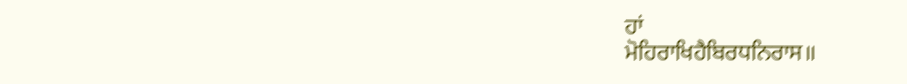ਹਾਂ
ਮੋਹਿਰਾਖਿਹੈਬਿਰਧਨਿਰਾਸ॥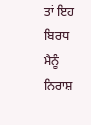ਤਾਂ ਇਹ ਬਿਰਧ ਮੈਨੂੰ ਨਿਰਾਸ਼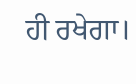ਹੀ ਰਖੇਗਾ।